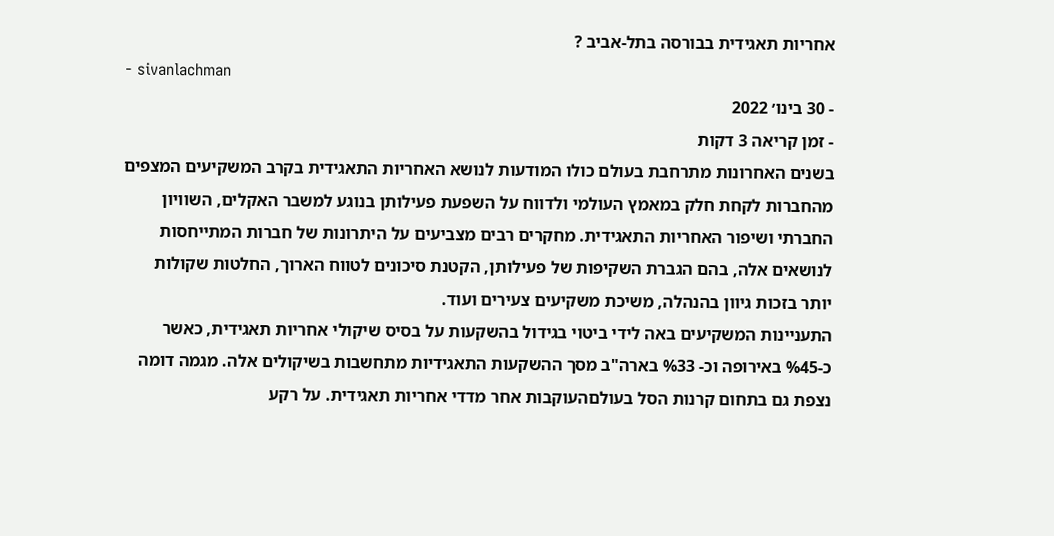אחריות תאגידית בבורסה בתל-אביב ?
- sivanlachman
- 30 בינו׳ 2022
- זמן קריאה 3 דקות
בשנים האחרונות מתרחבת בעולם כולו המודעות לנושא האחריות התאגידית בקרב המשקיעים המצפים מהחברות לקחת חלק במאמץ העולמי ולדווח על השפעת פעילותן בנוגע למשבר האקלים, השוויון החברתי ושיפור האחריות התאגידית. מחקרים רבים מצביעים על היתרונות של חברות המתייחסות לנושאים אלה, בהם הגברת השקיפות של פעילותן, הקטנת סיכונים לטווח הארוך, החלטות שקולות יותר בזכות גיוון בהנהלה, משיכת משקיעים צעירים ועוד.
התעניינות המשקיעים באה לידי ביטוי בגידול בהשקעות על בסיס שיקולי אחריות תאגידית, כאשר כ-%45 באירופה וכ- %33 בארה"ב מסך ההשקעות התאגידיות מתחשבות בשיקולים אלה. מגמה דומה נצפת גם בתחום קרנות הסל בעולםהעוקבות אחר מדדי אחריות תאגידית. על רקע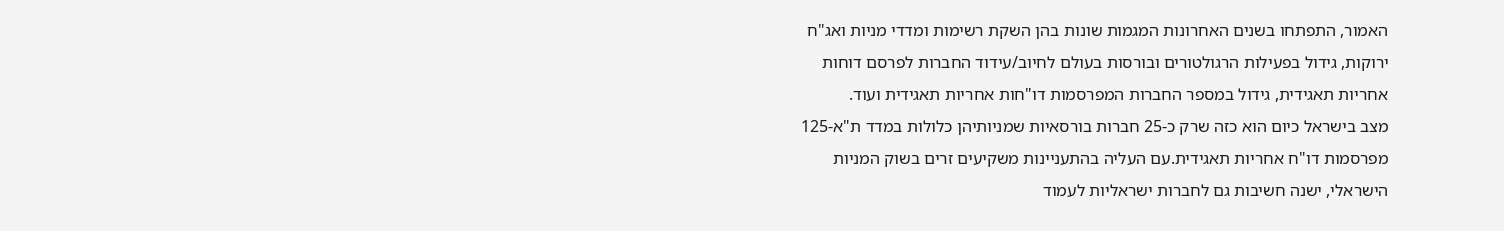האמור, התפתחו בשנים האחרונות המגמות שונות בהן השקת רשימות ומדדי מניות ואג"ח ירוקות, גידול בפעילות הרגולטורים ובורסות בעולם לחיוב/עידוד החברות לפרסם דוחות אחריות תאגידית, גידול במספר החברות המפרסמות דו"חות אחריות תאגידית ועוד.
מצב בישראל כיום הוא כזה שרק כ-25 חברות בורסאיות שמניותיהן כלולות במדד ת"א-125 מפרסמות דו"ח אחריות תאגידית.עם העליה בהתעניינות משקיעים זרים בשוק המניות הישראלי, ישנה חשיבות גם לחברות ישראליות לעמוד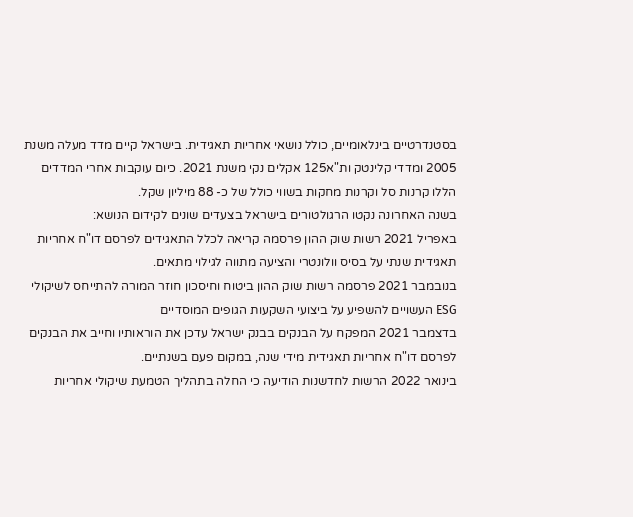בסטנדרטיים בינלאומיים, כולל נושאי אחריות תאגידית. בישראל קיים מדד מעלה משנת 2005 ומדדי קלינטק ות"א125 אקלים נקי משנת 2021. כיום עוקבות אחרי המדדים הללו קרנות סל וקרנות מחקות בשווי כולל של כ- 88 מיליון שקל.
בשנה האחרונה נקטו הרגולטורים בישראל בצעדים שונים לקידום הנושא:
באפריל 2021 רשות שוק ההון פרסמה קריאה לכלל התאגידים לפרסם דו"ח אחריות תאגידית שנתי על בסיס וולונטרי והציעה מתווה לגילוי מתאים.
בנובמבר 2021 פרסמה רשות שוק ההון ביטוח וחיסכון חוזר המורה להתייחס לשיקולי ESG העשויים להשפיע על ביצועי השקעות הגופים המוסדיים
בדצמבר 2021 המפקח על הבנקים בבנק ישראל עדכן את הוראותיו וחייב את הבנקים לפרסם דו"ח אחריות תאגידית מידי שנה, במקום פעם בשנתיים.
בינואר 2022 הרשות לחדשנות הודיעה כי החלה בתהליך הטמעת שיקולי אחריות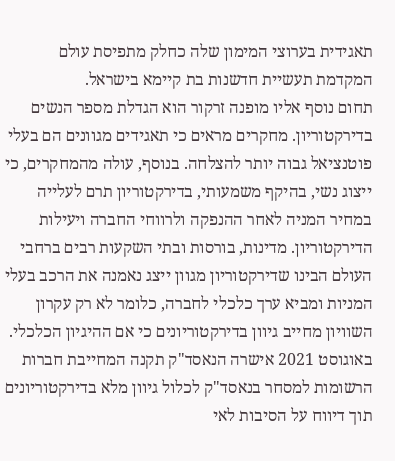תאגידית בערוצי המימון שלה כחלק מתפיסת עולם המקדמת תעשיית חדשנות בת קיימא בישראל.
תחום נוסף אליו מופנה זרקור הוא הגדלת מספר הנשים בדירקטוריון. מחקרים מראים כי תאגידים מגוונים הם בעלי פוטנציאל גבוה יותר להצלחה. בנוסף, עולה מהמחקרים, כי ייצוג נשי, בהיקף משמעותי, בדירקטוריון תרם לעלייה במחיר המניה לאחר ההנפקה ולרווחי החברה ויעילות הדירקטוריון. מדינות, בורסות ובתי השקעות רבים ברחבי העולם הבינו שדירקטוריון מגוון ייצג נאמנה את הרכב בעלי המניות ומביא ערך כלכלי לחברה, כלומר לא רק עקרון השוויון מחייב גיוון בדירקטוריונים כי אם ההיגיון הכלכלי. באוגוסט 2021 אישרה הנאסד"ק תקנה המחייבת חברות הרשומות למסחר בנאסד"ק לכלול גיוון מלא בדירקטוריונים תוך דיווח על הסיבות לאי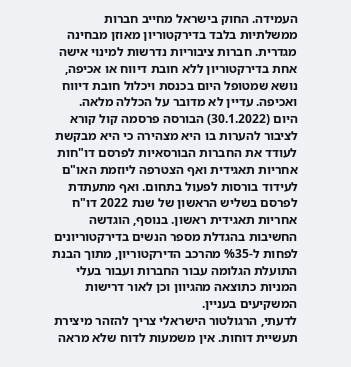העמידה. החוק בישראל מחייב חברות ממשלתיות בלבד בדירקטוריון מאוזן מבחינה מגדרית. חברות ציבוריות נדרשות למינוי אישה אחת בדירקטוריון ללא חובת דיווח או אכיפה, נושא שמטופל היום בכנסת ויכלול חובת דיווח ואכיפה. עדיין לא מדובר על הכללה מלאה.
היום (30.1.2022) הבורסה פרסמה קול קורא לציבור להערות בו היא מצהירה כי היא מבקשת לעודד את החברות הבורסאיות לפרסם דו"חות אחריות תאגידית ואף הצטרפה ליוזמת האו"ם לעידוד בורסות לפעול בתחום. ואף מתעתדת לפרסם בשליש הראשון של שנת 2022 דו"ח אחריות תאגידית ראשון. בנוסף, הוגדשה החשיבות בהגדלת מספר הנשים בדירקטוריונים לפחות ל-%35 מהרכב הדירקטוריון, מתוך הבנת התועלת הגלומה עבור החברות ועבור בעלי המניות כתוצאה מהגיוון וכן לאור דרישות המשקיעים בעניין.
לדעתי, הרגולטור הישראלי צריך להזהר מיצירת תעשיית דוחות. אין משמעות לדוח שלא מראה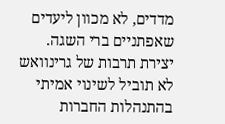מדדים, לא מכוון ליעדים שאפתניים ברי השגה. יצירת תרבות של גרינוואש לא תוביל לשינוי אמיתי בהתנהלות החברות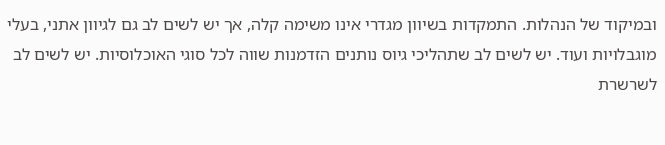ובמיקוד של הנהלות. התמקדות בשיוון מגדרי אינו משימה קלה, אך יש לשים לב גם לגיוון אתני, בעלי מוגבלויות ועוד. יש לשים לב שתהליכי גיוס נותנים הזדמנות שווה לכל סוגי האוכלוסיות. יש לשים לב לשרשרת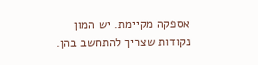אספקה מקיימת. יש המון נקודות שצריך להתחשב בהן.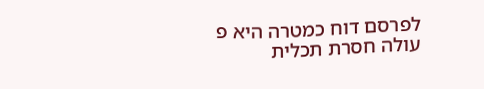לפרסם דוח כמטרה היא פ
עולה חסרת תכלית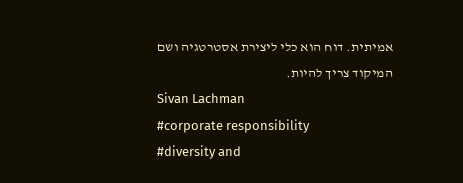אמיתית. דוח הוא כלי ליצירת אסטרטגיה ושם המיקוד צריך להיות.
Sivan Lachman
#corporate responsibility
#diversity and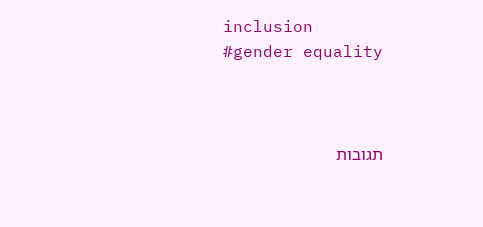inclusion
#gender equality



תגובות